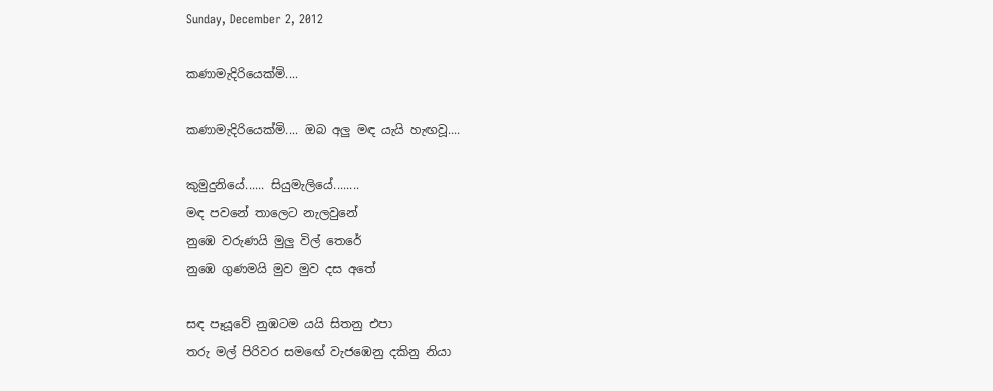Sunday, December 2, 2012

කණාමැදිරියෙක්මි....

කණාමැදිරියෙක්මි.... ඔබ අලු මඳ යැයි හැඟවූ....

කුමුදුනියේ...... සියුමැලියේ........
මඳ පවනේ තාලෙට නැලවුනේ
නුඹෙ වරුණයි මුලු විල් තෙරේ
නුඹෙ ගුණමයි මුව මුව දස අතේ

සඳ පෑයූවේ නුඹටම යයි සිතනු එපා
තරු මල් පිරිවර සමඟේ වැජඹෙනු දකිනු නියා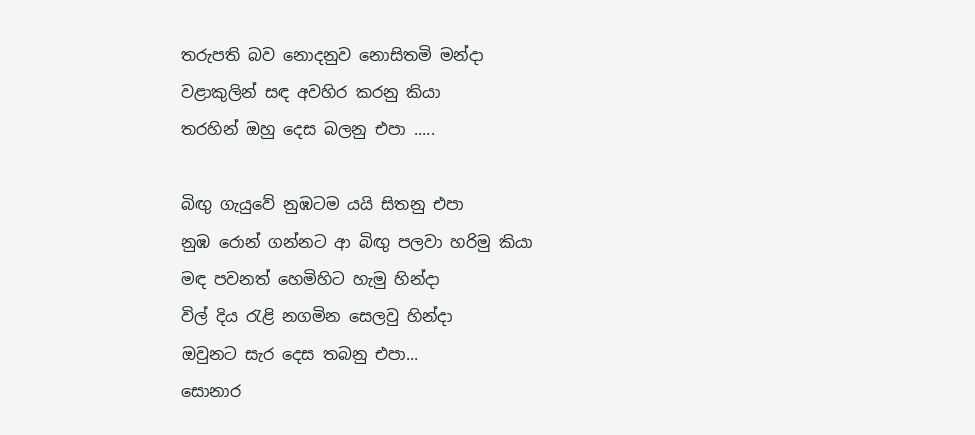තරුපති බව නොදනුව නොසිතමි මන්දා
වළාකුලින් සඳ අවහිර කරනු කියා
තරහින් ඔහු දෙස බලනු එපා .....

බිඟු ගැයුවේ නුඹටම යයි සිතනු එපා
නුඹ රොන් ගන්නට ආ බිඟු පලවා හරිමු කියා
මඳ පවනත් හෙමිහිට හැමු හින්දා
විල් දිය රැළි නගමින සෙලවු හින්දා
ඔවුනට සැර දෙස තබනු එපා...                                                                                           සොනාර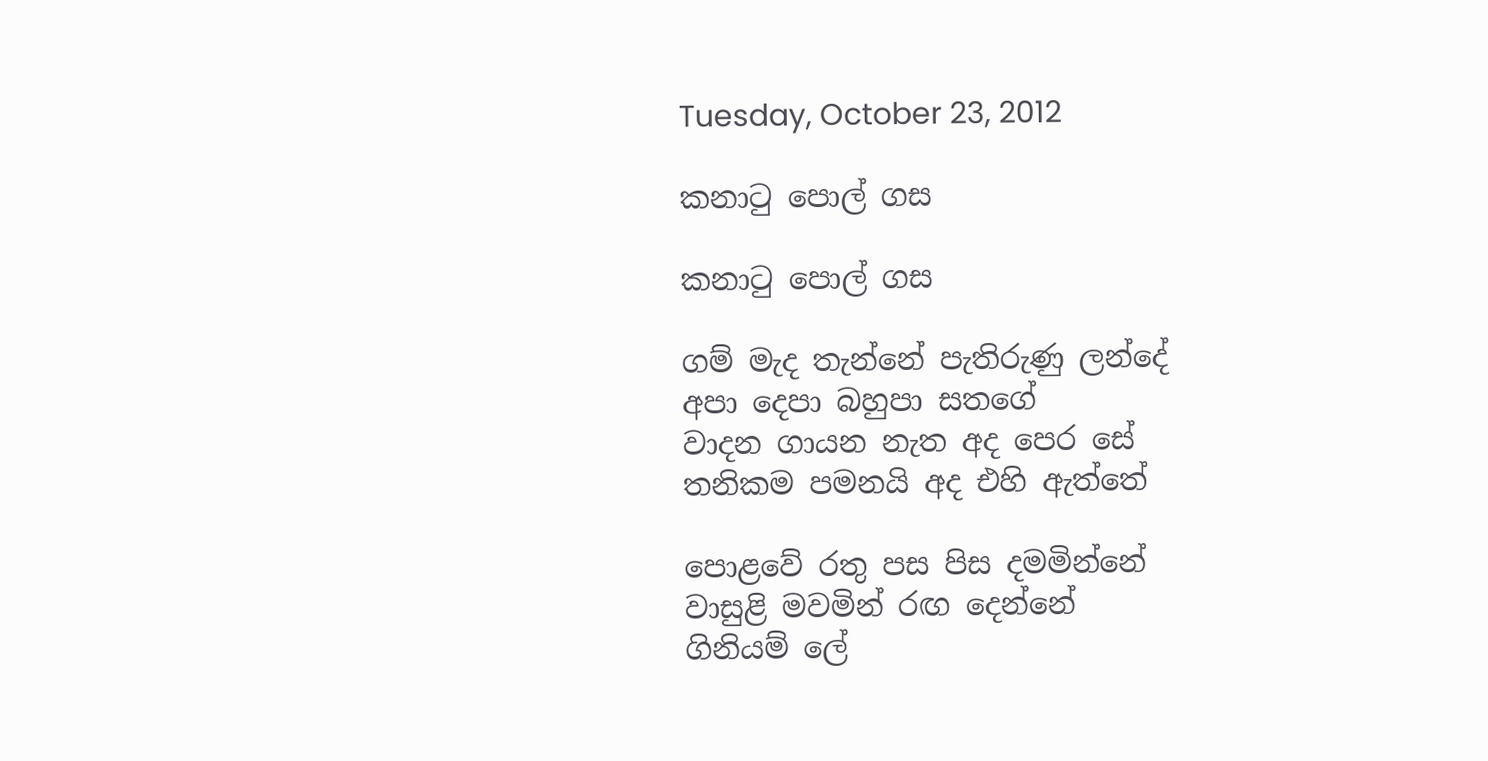Tuesday, October 23, 2012

කනාටු පොල් ගස

කනාටු පොල් ගස

ගම් මැද තැන්නේ පැතිරුණු ලන්දේ
අපා දෙපා බහුපා සතගේ
වාදන ගායන නැත අද පෙර සේ
තනිකම පමනයි අද එහි ඇත්තේ

පොළවේ රතු පස පිස දමමින්නේ
වාසුළි මවමින් රඟ දෙන්නේ
ගිනියම් ලේ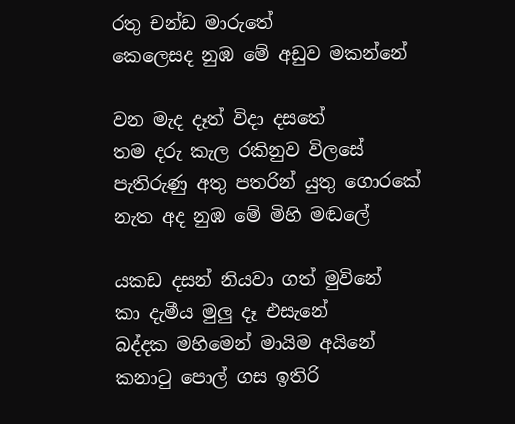රතු චන්ඩ මාරුතේ
කෙලෙසද නුඹ මේ අඩුව මකන්නේ

වන මැද දෑත් විදා දසතේ
තම දරු කැල රකිනුව විලසේ
පැතිරුණු අතු පතරින් යුතු ගොරකේ
නැත අද නුඹ මේ මිහි මඬලේ

යකඩ දසන් නියවා ගත් මුවිනේ
කා දැමීය මුලු දෑ එසැනේ
බද්දක මහිමෙන් මායිම අයිනේ
කනාටු පොල් ගස ඉතිරි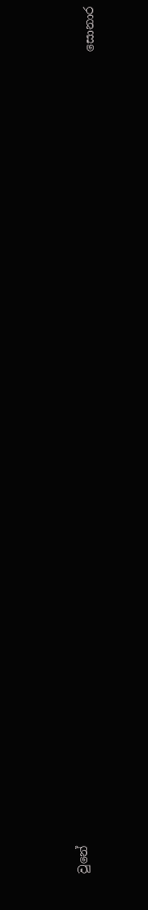වුනේ
                                                                                                                                         සොනාර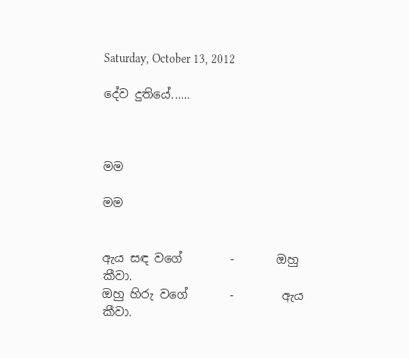Saturday, October 13, 2012

දේව දුතියේ......



මම

මම


ඇය සඳ වගේ        -       ඔහු කීවා.
ඔහු හිරු වගේ       -        ඇය කීවා.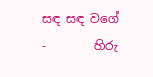සඳ සඳ වගේ         -        හිරු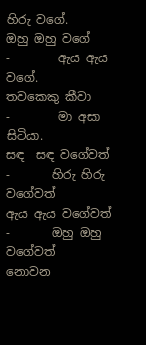හිරු වගේ.
ඔහු ඔහු වගේ        -        ඇය ඇය වගේ.
තවකෙකු කීවා      -        මා අසා සිටියා.
සඳ  සඳ වගේවත්   -       හිරු හිරු වගේවත්
ඇය ඇය වගේවත්  -       ඔහු ඔහු වගේවත්
නොවන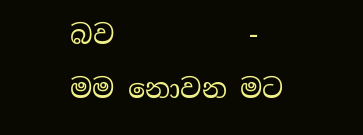බව          -       මම නොවන මට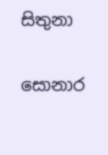සිතුනා

සොනාර